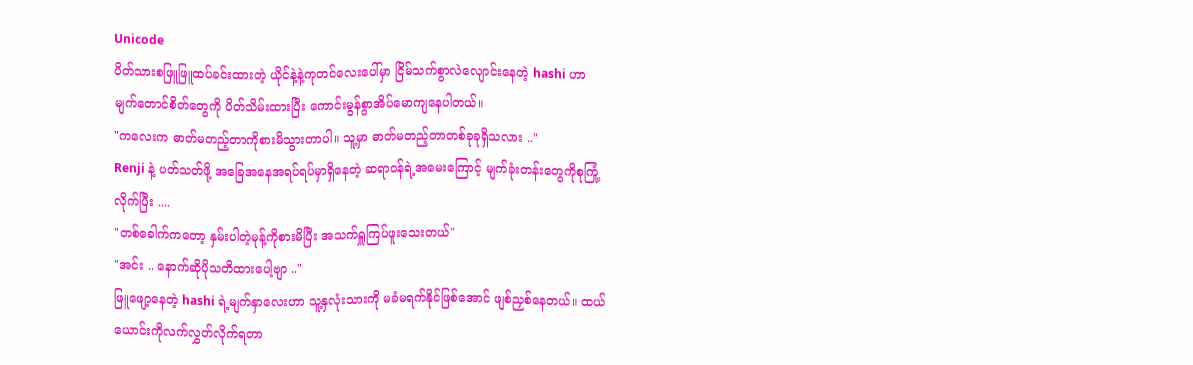Unicode
ပိတ်သားစဖြူဖြူထပ်ခင်းထားတဲ့ ယိုင်နဲ့နဲ့ကုတင်လေးပေါ်မှာ ငြိမ်သက်စွာလဲလျောင်းနေတဲ့ hashi ဟာ မျက်တောင်စိတ်တွေကို ပိတ်သိမ်းထားပြီး ကောင်းမွန်စွာအိပ်မောကျနေပါတယ်။
"ကလေးက ဓာတ်မတည့်တာကိုစားမိသွားတာပါ။ သူ့မှာ ဓာတ်မတည့်တာတစ်ခုခုရှိသလား .."
Renji နဲ့ ပတ်သတ်ဖို့ အခြေအနေအရပ်ရပ်မှာရှိနေတဲ့ ဆရာဝန်ရဲ့အမေးကြောင့် မျက်ခုံးတန်းတွေကိုစုကြုံ့လိုက်ပြီး ....
"တစ်ခေါက်ကတော့ နှမ်းပါတဲ့မုန့်ကိုစားမိပြီး အသက်ရှူကြပ်ဖူးသေးတယ်"
"အင်း .. နောက်ဆိုပိုသတိထားပေါ့ဗျာ .."
ဖြူဖျော့နေတဲ့ hashi ရဲ့မျက်နှာလေးဟာ သူ့နှလုံးသားကို မခံမရက်နိုင်ဖြစ်အောင် ဖျစ်ညှစ်နေတယ်။ ထယ်ယောင်းကိုလက်လွှတ်လိုက်ရတာ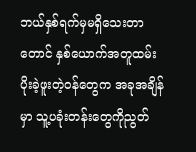ဘယ်နှစ်ရက်မှမရှိသေးတာတောင် နှစ်ယောက်အတူထမ်းပိုးခဲ့ဖူးတဲ့ဝန်တွေက အခုအချိန်မှာ သူ့ပခုံးတန်းတွေကိုညွတ်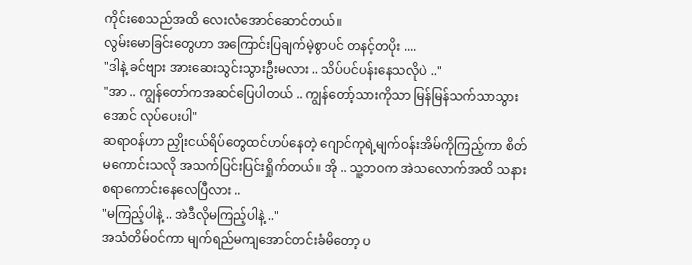ကိုင်းစေသည်အထိ လေးလံအောင်ဆောင်တယ်။
လွမ်းမောခြင်းတွေဟာ အကြောင်းပြချက်မဲ့စွာပင် တနင့်တပိုး ....
"ဒါနဲ့ ခင်ဗျား အားဆေးသွင်းသွားဦးမလား .. သိပ်ပင်ပန်းနေသလိုပဲ .."
"အာ .. ကျွန်တော်ကအဆင်ပြေပါတယ် .. ကျွန်တော့်သားကိုသာ မြန်မြန်သက်သာသွားအောင် လုပ်ပေးပါ"
ဆရာဝန်ဟာ ညှိုးငယ်ရိပ်တွေထင်ဟပ်နေတဲ့ ဂျောင်ကုရဲ့မျက်ဝန်းအိမ်ကိုကြည့်ကာ စိတ်မကောင်းသလို အသက်ပြင်းပြင်းရှိုက်တယ်။ အို .. သူ့ဘဝက အဲသလောက်အထိ သနားစရာကောင်းနေလေပြီလား ..
"မကြည့်ပါနဲ့ .. အဲဒီလိုမကြည့်ပါနဲ့ .."
အသံတိမ်ဝင်ကာ မျက်ရည်မကျအောင်တင်းခံမိတော့ ပ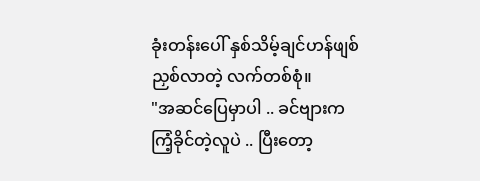ခုံးတန်းပေါ် နှစ်သိမ့်ချင်ဟန်ဖျစ်ညှစ်လာတဲ့ လက်တစ်စုံ။
"အဆင်ပြေမှာပါ .. ခင်ဗျားက ကြံ့ခိုင်တဲ့လူပဲ .. ပြီးတော့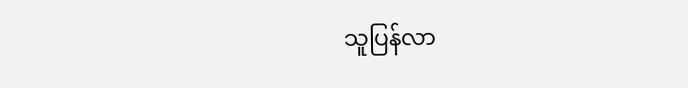သူပြန်လာ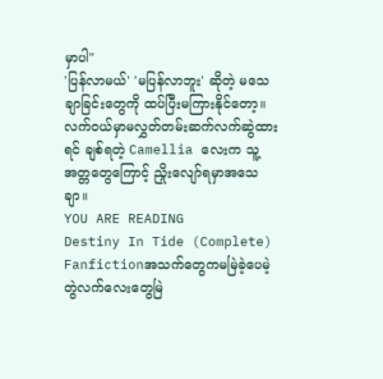မှာပါ"
'ပြန်လာမယ်' 'မပြန်လာဘူး' ဆိုတဲ့ မသေချာခြင်းတွေကို ထပ်ပြီးမကြားနိုင်တော့။ လက်၀ယ်မှာမလွှတ်တမ်းဆက်လက်ဆွဲထားရင် ချစ်ရတဲ့ Camellia လေးက သူ့အတ္တတွေကြောင့် ညှိုးလျော်ရမှာအသေချာ။
YOU ARE READING
Destiny In Tide (Complete)
Fanfictionအသက်တွေကမမြဲခဲ့ပေမဲ့ တွဲလက်လေးတွေမြဲ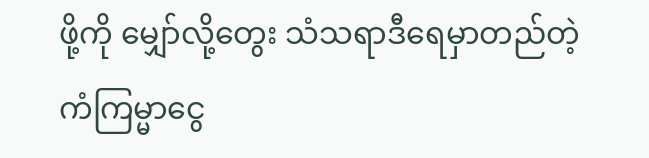ဖို့ကို မျှော်လို့တွေး သံသရာဒီရေမှာတည်တဲ့ ကံကြမ္မာငွေ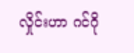လှိုင်းဟာ ဂင်ဂို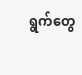ရွက်တွေ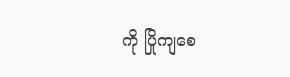ကို ပြိုကျစေ